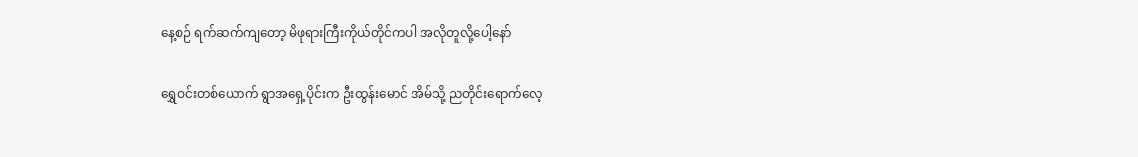နေ့စဉ် ရက်ဆက်ကျတော့ မိဖုရားကြီးကိုယ်တိုင်ကပါ အလိုတူလို့ပေါ့နော်

ရွှေဝင်းတစ်ယောက် ရွာအရှေ့ပိုင်းက ဦးထွန်းမောင် အိမ်သို့ ညတိုင်းရောက်လေ့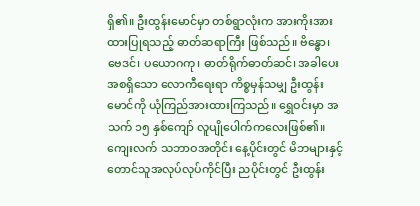ရှိ၏။ ဦးထွန်းမောင်မှာ တစ်ရွာလုံးက အားကိုးအားထားပြုရသည့် ဓာတ်ဆရာကြီး ဖြစ်သည်။ ဗိန္ဓော၊ ဗေဒင်၊ ပယောဂကု၊ ဓာတ်ရိုက်ဓာတ်ဆင်၊ အခါပေး အစရှိသော လောကီရေးရာ ကိစ္စမှန်သမျှ ဦးထွန်းမောင်ကို ယုံကြည်အားထားကြသည်။ ရွှေဝင်းမှာ အသက် ၁၅ နှစ်ကျော် လူပျိုပေါက်ကလေးဖြစ်၏။ ကျေးလက် သဘာဝအတိုင်း နေ့ပိုင်းတွင် မိဘများနှင့် တောင်သူအလုပ်လုပ်ကိုင်ပြီး ညပိုင်းတွင် ဦးထွန်း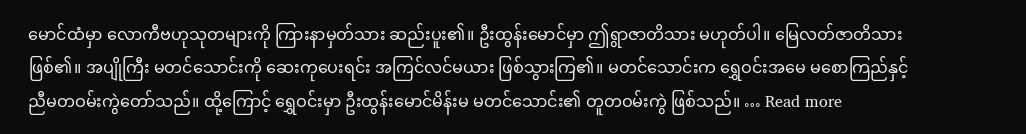မောင်ထံမှာ လောကီဗဟုသုတများကို ကြားနာမှတ်သား ဆည်းပူး၏။ ဦးထွန်းမောင်မှာ ဤရွာဇာတိသား မဟုတ်ပါ။ မြေလတ်ဇာတိသား ဖြစ်၏။ အပျိုကြီး မတင်သောင်းကို ဆေးကုပေးရင်း အကြင်လင်မယား ဖြစ်သွားကြ၏။ မတင်သောင်းက ရွှေဝင်းအမေ မစောကြည်နှင့် ညီမတဝမ်းကွဲတော်သည်။ ထို့ကြောင့် ရွှေဝင်းမှာ ဦးထွန်းမောင်မိန်းမ မတင်သောင်း၏ တူတဝမ်းကွဲ ဖြစ်သည်။ … Read more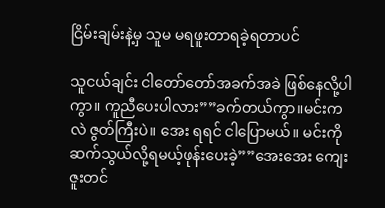ငြိမ်းချမ်းနဲ့မှ သူမ မရဖူးတာရခဲ့ရတာပင်

သူငယ်ချင်း ငါတော်တော်အခက်အခဲ ဖြစ်နေလို့ပါကွာ။ ကူညီပေးပါလား””ခက်တယ်ကွာ။မင်းကလဲ ဇွတ်ကြီးပဲ။ အေး ရရင် ငါပြောမယ်။ မင်းကိုဆက်သွယ်လို့ရမယ့်ဖုန်းပေးခဲ့””အေးအေး ကျေးဇူးတင်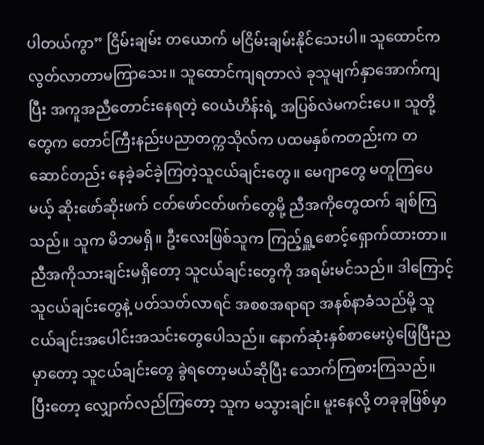ပါတယ်ကွာ” ငြိမ်းချမ်း တယောက် မငြိမ်းချမ်းနိုင်သေးပါ။ သူထောင်က လွတ်လာတာမကြာသေး။ သူထောင်ကျရတာလဲ ခုသူမျက်နှာအောက်ကျပြီး အကူအညီတောင်းနေရတဲ့ ဝေယံဟိန်းရဲ့ အပြစ်လဲမကင်းပေ။ သူတို့တွေက တောင်ကြီးနည်းပညာတက္ကသိုလ်က ပထမနှစ်ကတည်းက တဆောင်တည်း နေခဲ့ခင်ခဲ့ကြတဲ့သူငယ်ချင်းတွေ။ မေဂျာတွေ မတူကြပေမယ့် ဆိုးဖော်ဆိုးဖက် ငတ်ဖော်ငတ်ဖက်တွေမို့ ညီအကိုတွေထက် ချစ်ကြသည်။ သူက မိဘမရှိ။ ဦးလေးဖြစ်သူက ကြည့်ရှူ့စောင့်ရှောက်ထားတာ။ ညီအကိုသားချင်းမရှိတော့ သူငယ်ချင်းတွေကို အရမ်းမင်သည်။ ဒါကြောင့် သူငယ်ချင်းတွေနဲ့ ပတ်သတ်လာရင် အစစအရာရာ အနစ်နာခံသည်မို့ သူငယ်ချင်းအပေါင်းအသင်းတွေပေါသည်။ နောက်ဆုံးနှစ်စာမေးပွဲဖြေပြီးညမှာတော့ သူငယ်ချင်းတွေ ခွဲရတော့မယ်ဆိုပြီး သောက်ကြစားကြသည်။ ပြီးတော့ လျှောက်လည်ကြတော့ သူက မသွားချင်။ မူးနေလို့ တခုခုဖြစ်မှာ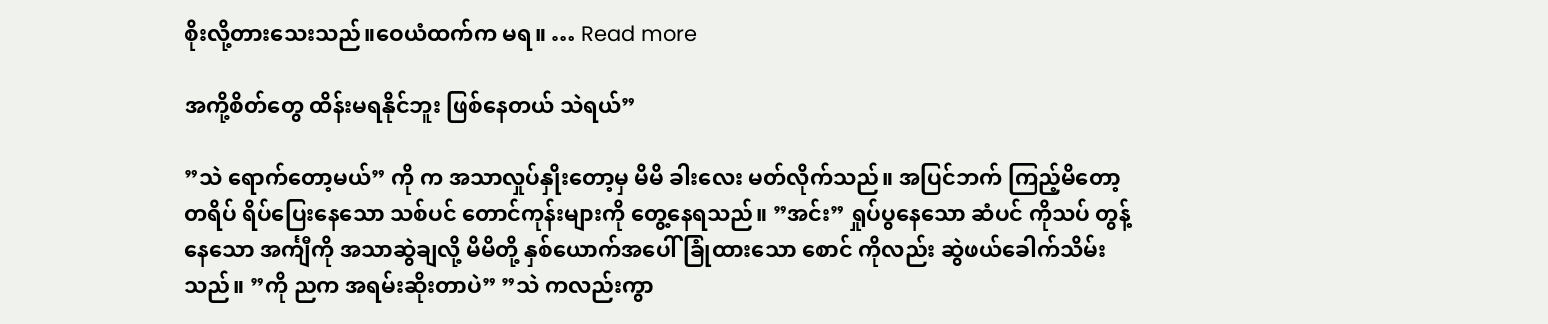စိုးလို့တားသေးသည်။ဝေယံထက်က မရ။ … Read more

အကို့စိတ်တွေ ထိန်းမရနိုင်ဘူး ဖြစ်နေတယ် သဲရယ်”

”သဲ ရောက်တော့မယ်” ကို က အသာလှုပ်နှိုးတော့မှ မိမိ ခါးလေး မတ်လိုက်သည်။ အပြင်ဘက် ကြည့်မိတော့ တရိပ် ရိပ်ပြေးနေသော သစ်ပင် တောင်ကုန်းများကို တွေ့နေရသည်။ ”အင်း” ရှုပ်ပွနေသော ဆံပင် ကိုသပ် တွန့်နေသော အင်္ကျီကို အသာဆွဲချလို့ မိမိတို့ နှစ်ယောက်အပေါ် ခြုံထားသော စောင် ကိုလည်း ဆွဲဖယ်ခေါက်သိမ်းသည်။ ”ကို ညက အရမ်းဆိုးတာပဲ” ”သဲ ကလည်းကွာ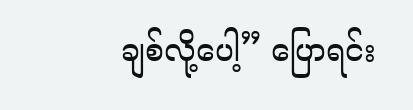ချစ်လို့ပေါ့” ပြောရင်း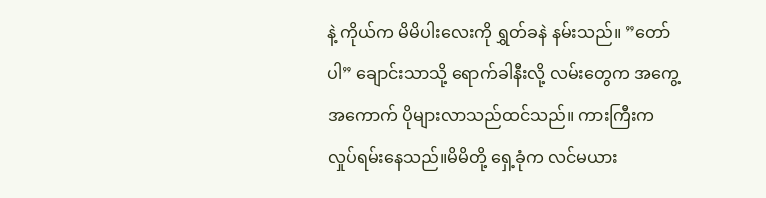နဲ့ ကိုယ်က မိမိပါးလေးကို ရွှတ်ခနဲ နမ်းသည်။ ”တော်ပါ” ချောင်းသာသို့ ရောက်ခါနီးလို့ လမ်းတွေက အကွေ့အကောက် ပိုများလာသည်ထင်သည်။ ကားကြီးက လှုပ်ရမ်းနေသည်။မိမိတို့ ရှေ့ခုံက လင်မယား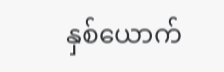နှစ်ယောက်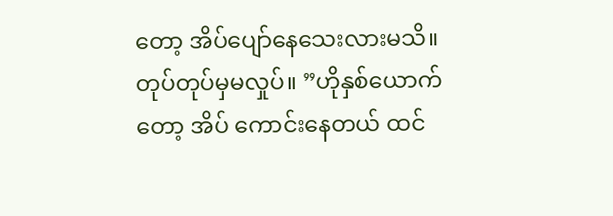တော့ အိပ်ပျော်နေသေးလားမသိ။ တုပ်တုပ်မှမလှုပ်။ ”ဟိုနှစ်ယောက်တော့ အိပ် ကောင်းနေတယ် ထင်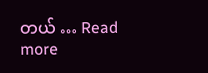တယ် … Read more